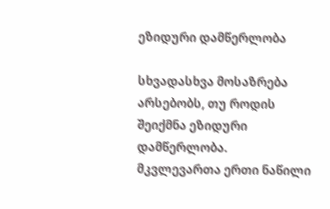ეზიდური დამწერლობა

სხვადასხვა მოსაზრება არსებობს, თუ როდის შეიქმნა ეზიდური დამწერლობა. მკვლევართა ერთი ნაწილი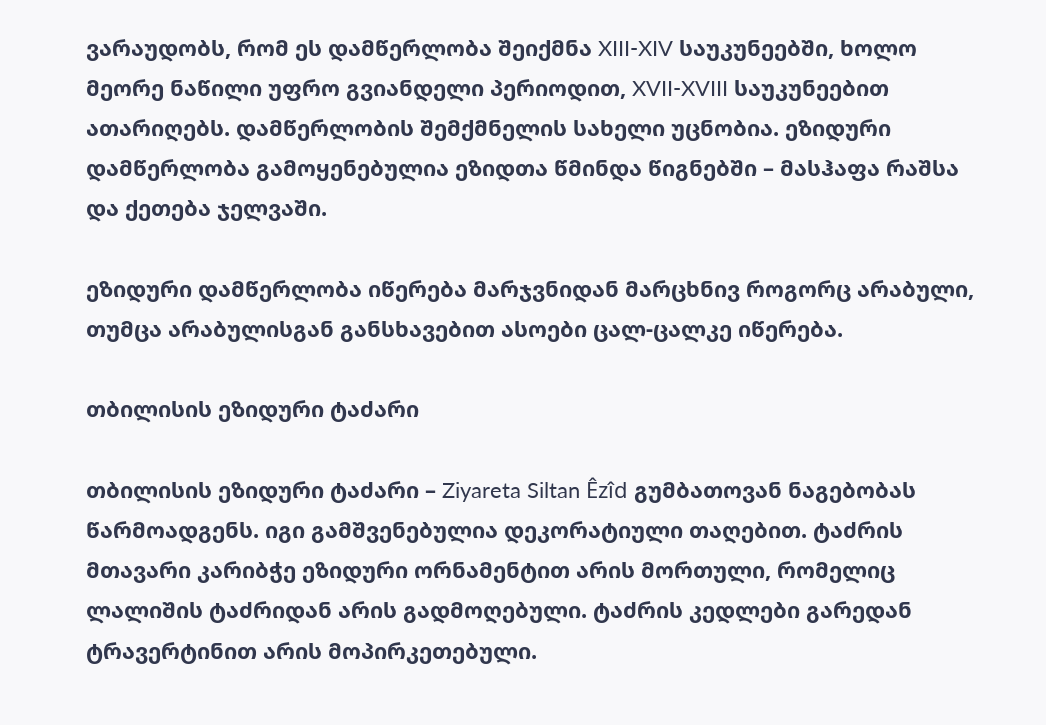ვარაუდობს, რომ ეს დამწერლობა შეიქმნა XIII-XIV საუკუნეებში, ხოლო მეორე ნაწილი უფრო გვიანდელი პერიოდით, XVII-XVIII საუკუნეებით ათარიღებს. დამწერლობის შემქმნელის სახელი უცნობია. ეზიდური დამწერლობა გამოყენებულია ეზიდთა წმინდა წიგნებში – მასჰაფა რაშსა და ქეთება ჯელვაში.

ეზიდური დამწერლობა იწერება მარჯვნიდან მარცხნივ როგორც არაბული, თუმცა არაბულისგან განსხავებით ასოები ცალ-ცალკე იწერება.

თბილისის ეზიდური ტაძარი

თბილისის ეზიდური ტაძარი – Ziyareta Siltan Êzîd გუმბათოვან ნაგებობას წარმოადგენს. იგი გამშვენებულია დეკორატიული თაღებით. ტაძრის მთავარი კარიბჭე ეზიდური ორნამენტით არის მორთული, რომელიც ლალიშის ტაძრიდან არის გადმოღებული. ტაძრის კედლები გარედან ტრავერტინით არის მოპირკეთებული.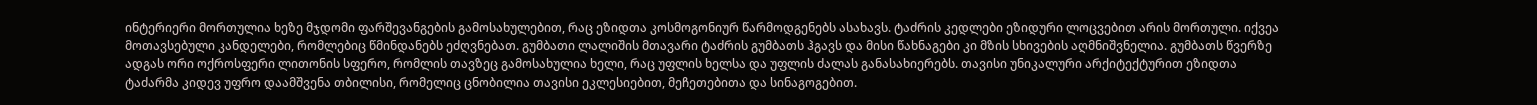ინტერიერი მორთულია ხეზე მჯდომი ფარშევანგების გამოსახულებით, რაც ეზიდთა კოსმოგონიურ წარმოდგენებს ასახავს. ტაძრის კედლები ეზიდური ლოცვებით არის მორთული. იქვეა მოთავსებული კანდელები, რომლებიც წმინდანებს ეძღვნებათ. გუმბათი ლალიშის მთავარი ტაძრის გუმბათს ჰგავს და მისი წახნაგები კი მზის სხივების აღმნიშვნელია. გუმბათს წვერზე ადგას ორი ოქროსფერი ლითონის სფერო, რომლის თავზეც გამოსახულია ხელი, რაც უფლის ხელსა და უფლის ძალას განასახიერებს. თავისი უნიკალური არქიტექტურით ეზიდთა ტაძარმა კიდევ უფრო დაამშვენა თბილისი, რომელიც ცნობილია თავისი ეკლესიებით, მეჩეთებითა და სინაგოგებით.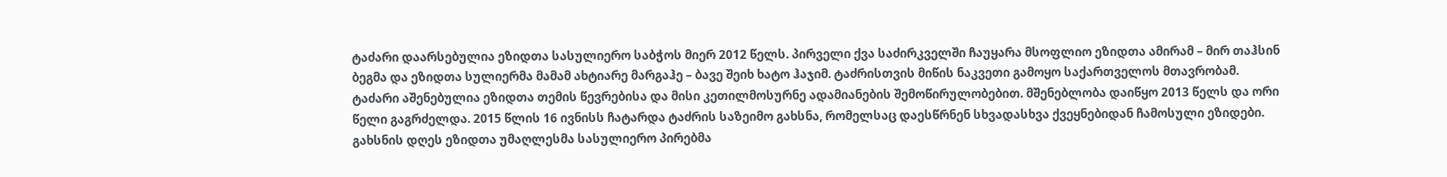ტაძარი დაარსებულია ეზიდთა სასულიერო საბჭოს მიერ 2012 წელს. პირველი ქვა საძირკველში ჩაუყარა მსოფლიო ეზიდთა ამირამ – მირ თაჰსინ ბეგმა და ეზიდთა სულიერმა მამამ ახტიარე მარგაჰე – ბავე შეიხ ხატო ჰაჯიმ. ტაძრისთვის მიწის ნაკვეთი გამოყო საქართველოს მთავრობამ. ტაძარი აშენებულია ეზიდთა თემის წევრებისა და მისი კეთილმოსურნე ადამიანების შემოწირულობებით. მშენებლობა დაიწყო 2013 წელს და ორი წელი გაგრძელდა. 2015 წლის 16 ივნისს ჩატარდა ტაძრის საზეიმო გახსნა, რომელსაც დაესწრნენ სხვადასხვა ქვეყნებიდან ჩამოსული ეზიდები. გახსნის დღეს ეზიდთა უმაღლესმა სასულიერო პირებმა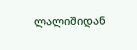ლალიშიდან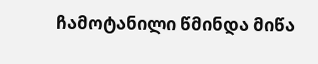ჩამოტანილი წმინდა მიწა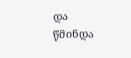და წმინდა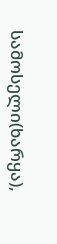სამოსელი(ხარყა),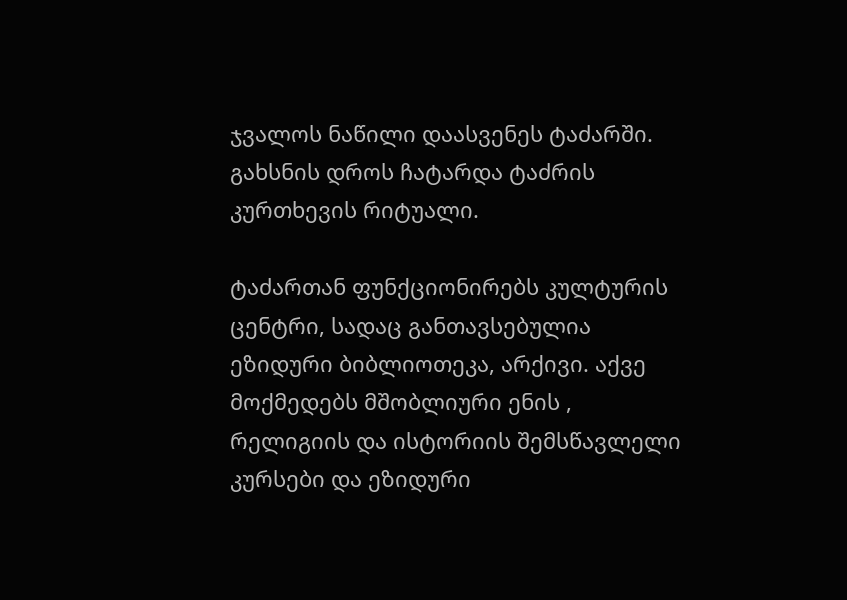ჯვალოს ნაწილი დაასვენეს ტაძარში. გახსნის დროს ჩატარდა ტაძრის კურთხევის რიტუალი.

ტაძართან ფუნქციონირებს კულტურის ცენტრი, სადაც განთავსებულია ეზიდური ბიბლიოთეკა, არქივი. აქვე მოქმედებს მშობლიური ენის , რელიგიის და ისტორიის შემსწავლელი კურსები და ეზიდური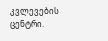კვლევების ცენტრი.